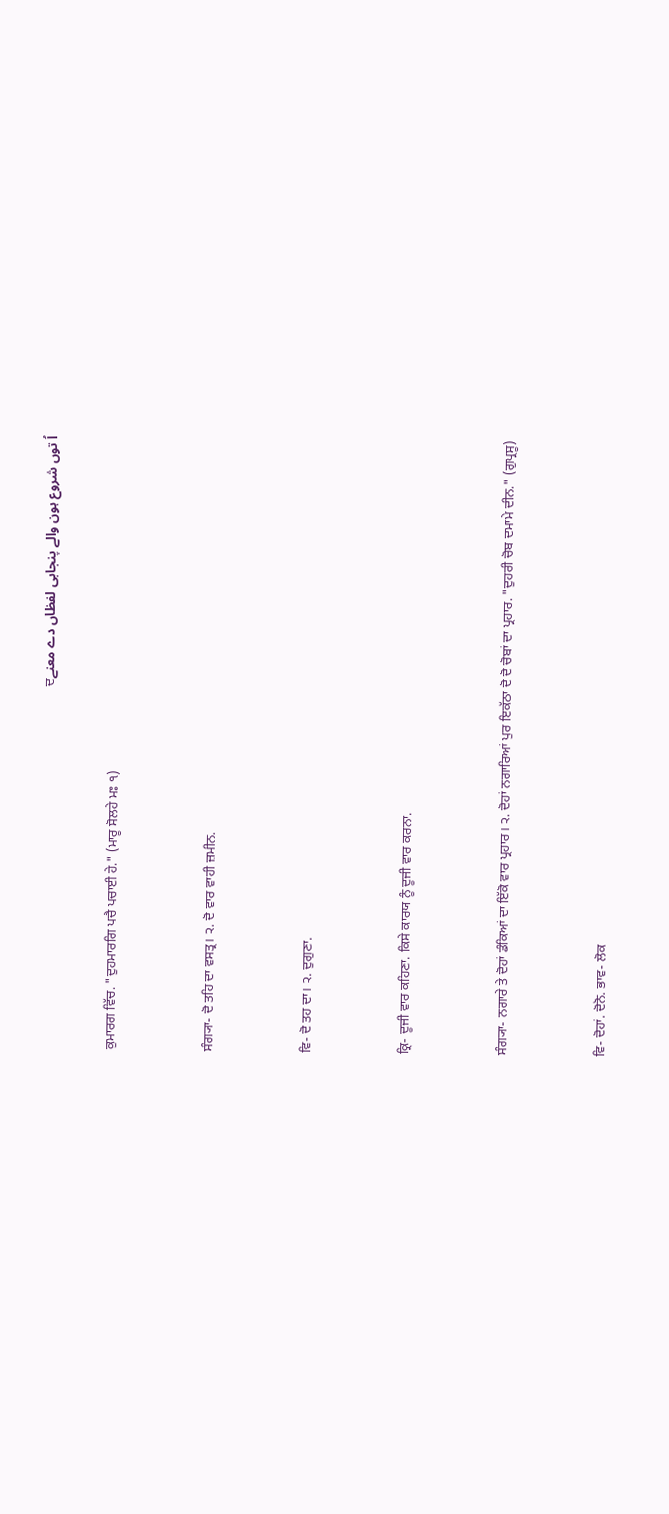اُ توں شروع ہون والے پنجابی لفظاں دے معنےਦ

ਕੁਮਾਰਗ ਵਿੱਚ. "ਦੁਹਮਾਰਗਿ ਪਚੈ ਪਚਾਈ ਹੇ." (ਮਾਰੂ ਸੋਲਹੇ ਮਃ ੧)


ਸੰਗ੍ਯਾ- ਦੋ ਤਹਿ ਦਾ ਵਸਤ੍ਰ। ੨. ਦੋ ਵਾਰ ਵਾਹੀ ਜ਼ਮੀਨ.


ਵਿ- ਦੋ ਤਹ ਦਾ। ੨. ਦੁਗੁਣਾ.


ਕ੍ਰਿ- ਦੂਜੀ ਵਾਰ ਕਹਿਣਾ. ਕਿਸੇ ਕਾਰਯ ਨੂੰ ਦੂਜੀ ਵਾਰ ਕਰਨਾ.


ਸੰਗ੍ਯਾ- ਨਗਾਰੇ ਤੇ ਦੋਹਾਂ ਡੰਕਿਆਂ ਦਾ ਇੱਕੋ ਵਾਰ ਪ੍ਰਹਾਰ। ੨. ਦੋਹਾਂ ਨਗਾਰਿਆਂ ਪੁਰ ਇਕੱਠਾ ਦੋ ਦੋ ਚੋਬਾਂ ਦਾ ਪ੍ਰਹਾਰ. "ਦੁਹਰੀ ਚੋਬ ਦਮਾਮੇ ਦੀਨ." (ਗੁਪ੍ਰਸੂ)


ਵਿ- ਦੋਹਾਂ. ਦੋਨੋ. ਭਾਵ- ਲੋਕ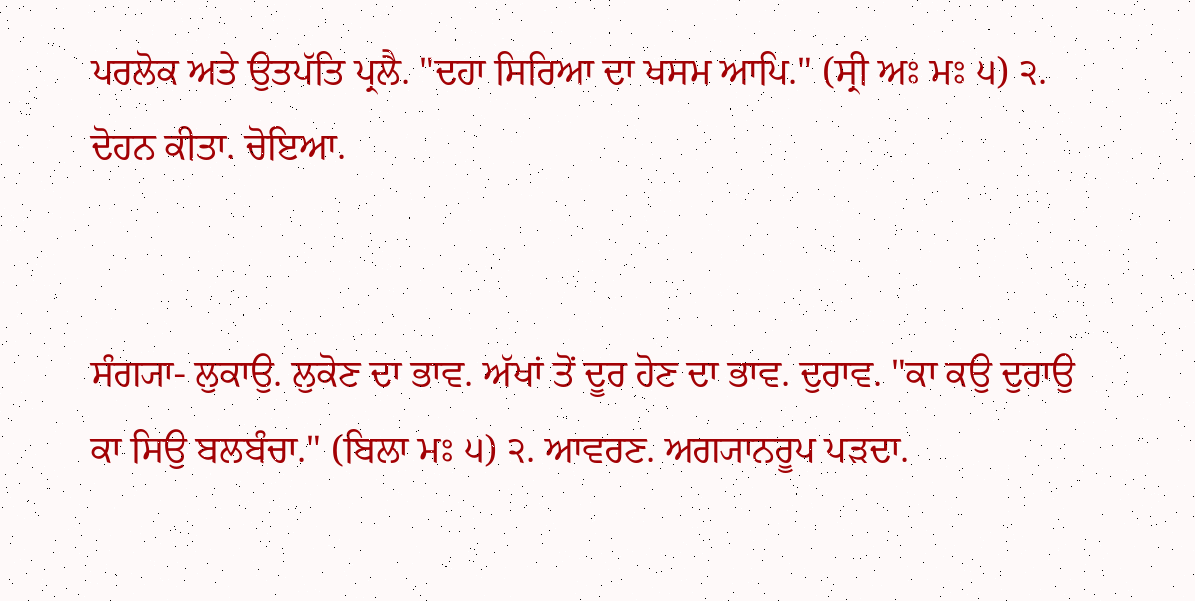ਪਰਲੋਕ ਅਤੇ ਉਤਪੱਤਿ ਪ੍ਰਲੈ. "ਦਹਾ ਸਿਰਿਆ ਦਾ ਖਸਮ ਆਪਿ." (ਸ੍ਰੀ ਅਃ ਮਃ ੫) ੨. ਦੋਹਨ ਕੀਤਾ. ਚੋਇਆ.


ਸੰਗ੍ਯਾ- ਲੁਕਾਉ. ਲੁਕੋਣ ਦਾ ਭਾਵ. ਅੱਖਾਂ ਤੋਂ ਦੂਰ ਹੋਣ ਦਾ ਭਾਵ. ਦੁਰਾਵ. "ਕਾ ਕਉ ਦੁਰਾਉ ਕਾ ਸਿਉ ਬਲਬੰਚਾ." (ਬਿਲਾ ਮਃ ੫) ੨. ਆਵਰਣ. ਅਗ੍ਯਾਨਰੂਪ ਪੜਦਾ.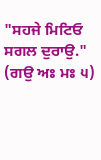"ਸਹਜੇ ਮਿਟਿਓ ਸਗਲ ਦੁਰਾਉ." (ਗਉ ਅਃ ਮਃ ੫)